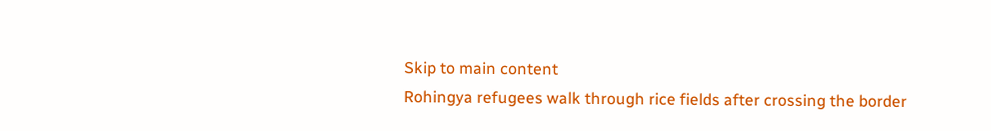Skip to main content
Rohingya refugees walk through rice fields after crossing the border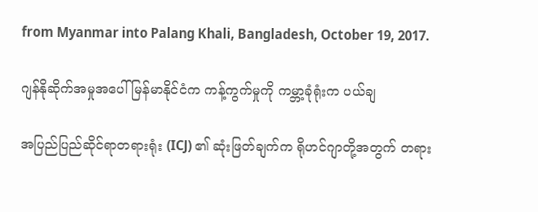from Myanmar into Palang Khali, Bangladesh, October 19, 2017.

ဂျန်နိုဆိုက်အမှုအပေါ် မြန်မာနိုင်ငံက ကန့်ကွက်မှုကို ကမ္ဘာ့ခုံရုံးက ပယ်ချ

အပြည်ပြည်ဆိုင်ရာတရားရုံး (ICJ) ၏ ဆုံးဖြတ်ချက်က ရိုဟင်ဂျာတို့အတွက် တရား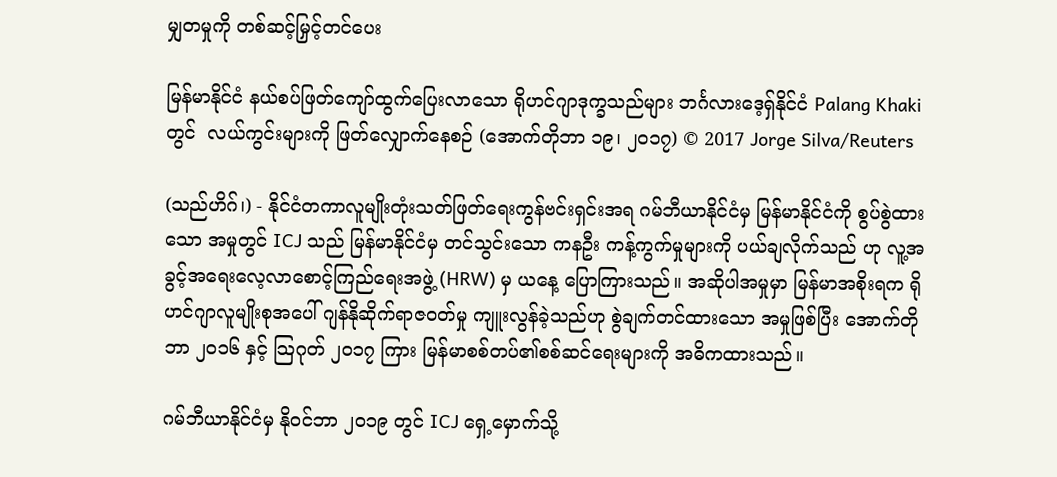မျှတမှုကို တစ်ဆင့်မြှင့်တင်ပေး

မြန်မာနိုင်ငံ နယ်စပ်ဖြတ်ကျော်ထွက်ပြေးလာသော ရိုဟင်ဂျာဒုက္ခသည်များ ဘင်္ဂလားဒေ့ရှ်နိုင်ငံ Palang Khaki တွင်  လယ်ကွင်းများကို ဖြတ်လျှောက်နေစဉ် (အောက်တိုဘာ ၁၉၊ ၂၀၁၇) © 2017 Jorge Silva/Reuters

(သည်ဟိဂ်၊) - နိုင်ငံတကာလူမျိုးတုံးသတ်ဖြတ်ရေးကွန်ဗင်းရှင်းအရ ဂမ်ဘီယာနိုင်ငံမှ မြန်မာနိုင်ငံကို စွပ်စွဲထားသော အမှုတွင် ICJ သည် မြန်မာနိုင်ငံမှ တင်သွင်းသော ကနဦး ကန့်ကွက်မှုများကို ပယ်ချလိုက်သည် ဟု လူ့အခွင့်အရေးလေ့လာစောင့်ကြည်ရေးအဖွဲ့ (HRW) မှ ယနေ့ ပြောကြားသည်။ အဆိုပါအမှုမှာ မြန်မာအစိုးရက ရိုဟင်ဂျာလူမျိုးစုအပေါ် ဂျန်နိုဆိုက်ရာဇဝတ်မှု ကျူးလွန်ခဲ့သည်ဟု စွဲချက်တင်ထားသော အမှုဖြစ်ပြီး အောက်တိုဘာ ၂၀၁၆ နှင့် သြဂုတ် ၂၀၁၇ ကြား မြန်မာစစ်တပ်၏စစ်ဆင်ရေးများကို အဓိကထားသည်။

ဂမ်ဘီယာနိုင်ငံမှ နိုဝင်ဘာ ၂၀၁၉ တွင် ICJ ရှေ့မှောက်သို့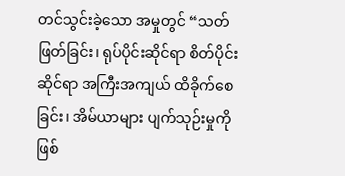တင်သွင်းခဲ့သော အမှုတွင် “သတ်ဖြတ်ခြင်း၊ ရုပ်ပိုင်းဆိုင်ရာ စိတ်ပိုင်းဆိုင်ရာ အကြီးအကျယ် ထိခိုက်စေခြင်း၊ အိမ်ယာများ ပျက်သုဉ်းမှုကို ဖြစ်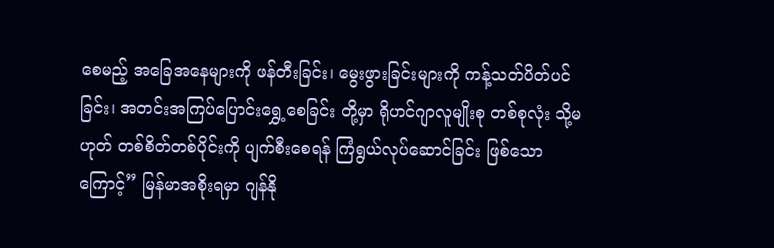စေမည့် အခြေအနေများကို ဖန်တီးခြင်း၊ မွေးဖွားခြင်းများကို ကန့်သတ်ပိတ်ပင်ခြင်း၊ အတင်းအကြပ်ပြောင်းရွှေ့စေခြင်း တို့မှာ ရိုဟင်ဂျာလူမျိုးစု တစ်စုလုံး သို့မဟုတ် တစ်စိတ်တစ်ပိုင်းကို ပျက်စီးစေရန် ကြံရွယ်လုပ်ဆောင်ခြင်း ဖြစ်သောကြောင့်” မြန်မာအစိုးရမှာ ဂျန်နို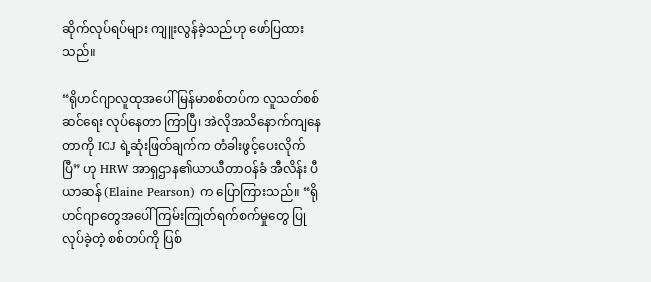ဆိုက်လုပ်ရပ်များ ကျူးလွန်ခဲ့သည်ဟု ဖော်ပြထားသည်။

“ရိုဟင်ဂျာလူထုအပေါ် မြန်မာစစ်တပ်က လူသတ်စစ်ဆင်ရေး လုပ်နေတာ ကြာပြီ၊ အဲလိုအသိနောက်ကျနေတာကို ICJ ရဲ့ဆုံးဖြတ်ချက်က တံခါးဖွင့်ပေးလိုက်ပြီ” ဟု HRW အာရှဌာန၏ယာယီတာဝန်ခံ အီလိန်း ပီယာဆန် (Elaine Pearson) က ပြောကြားသည်။ “ရိုဟင်ဂျာတွေအပေါ် ကြမ်းကြုတ်ရက်စက်မှုတွေ ပြုလုပ်ခဲ့တဲ့ စစ်တပ်ကို ပြစ်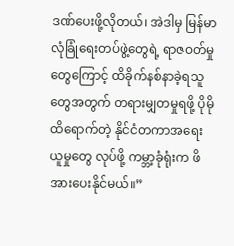ဒဏ်ပေးဖို့လိုတယ်၊ အဲဒါမှ မြန်မာလုံခြုံရေးတပ်ဖွဲ့တွေရဲ့ ရာဇဝတ်မှုတွေကြောင့် ထိခိုက်နစ်နာခဲ့ရသူတွေအတွက် တရားမျှတမှုရဖို့ ပိုမိုထိရောက်တဲ့ နိုင်ငံတကာအရေးယူမှုတွေ လုပ်ဖို့ ကမ္ဘာ့ခုံရုံးက ဖိအားပေးနိုင်မယ်။”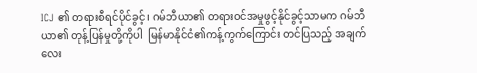ICJ ၏ တရားစီရင်ပိုင်ခွင့်၊ ဂမ်ဘီယာ၏ တရားဝင်အမှုဖွင့်နိုင်ခွင့်သာမက ဂမ်ဘီယာ၏ တုန့်ပြန်မှုတို့ကိုပါ  မြန်မာနိုင်ငံ၏ကန့်ကွက်ကြောင်း တင်ပြသည့် အချက်လေး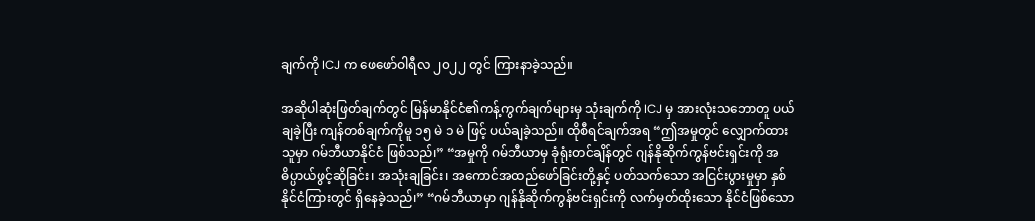ချက်ကို ICJ က ဖေဖော်ဝါရီလ ၂၀၂၂ တွင် ကြားနာခဲ့သည်။

အဆိုပါဆုံးဖြတ်ချက်တွင် မြန်မာနိုင်ငံ၏ကန့်ကွက်ချက်များမှ သုံးချက်ကို ICJ မှ အားလုံးသဘောတူ ပယ်ချခဲ့ပြီး ကျန်တစ်ချက်ကိုမူ ၁၅ မဲ ၁ မဲ ဖြင့် ပယ်ချခဲ့သည်။ ထိုစီရင်ချက်အရ “ဤအမှုတွင် လျှောက်ထားသူမှာ ဂမ်ဘီယာနိုင်ငံ ဖြစ်သည်၊” “အမှုကို ဂမ်ဘီယာမှ ခုံရုံးတင်ချိန်တွင် ဂျန်နိုဆိုက်ကွန်ဗင်းရှင်းကို အဓိပ္ပာယ်ဖွင့်ဆိုခြင်း၊ အသုံးချခြင်း၊ အကောင်အထည်ဖော်ခြင်းတို့နှင့် ပတ်သက်သော အငြင်းပွားမှုမှာ နှစ်နိုင်ငံကြားတွင် ရှိနေခဲ့သည်၊” “ဂမ်ဘီယာမှာ ဂျန်နိုဆိုက်ကွန်ဗင်းရှင်းကို လက်မှတ်ထိုးသော နိုင်ငံဖြစ်သော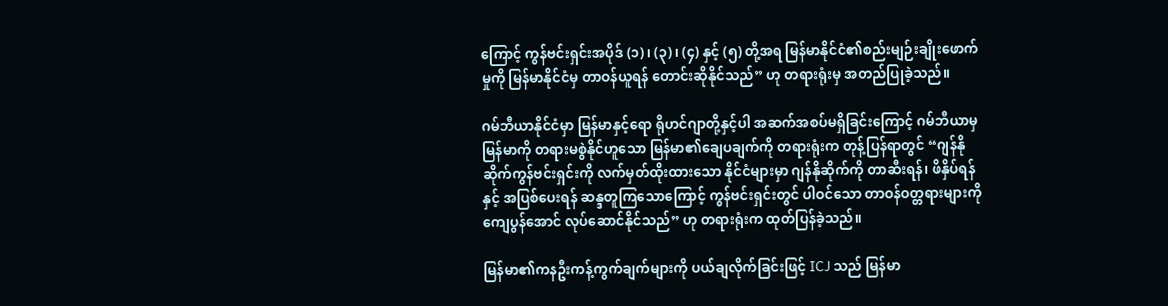ကြောင့် ကွန်ဗင်းရှင်းအပိုဒ် (၁)၊ (၃)၊ (၄) နှင့် (၅) တို့အရ မြန်မာနိုင်ငံ၏စည်းမျဉ်းချိုးဖောက်မှုကို မြန်မာနိုင်ငံမှ တာဝန်ယူရန် တောင်းဆိုနိုင်သည်” ဟု တရားရုံးမှ အတည်ပြုခဲ့သည်။

ဂမ်ဘီယာနိုင်ငံမှာ မြန်မာနှင့်ရော ရိုဟင်ဂျာတို့နှင့်ပါ အဆက်အစပ်မရှိခြင်းကြောင့် ဂမ်ဘီယာမှ မြန်မာကို တရားမစွဲနိုင်ဟူသော မြန်မာ၏ချေပချက်ကို တရားရုံးက တုန့်ပြန်ရာတွင် “ဂျန်နိုဆိုက်ကွန်ဗင်းရှင်းကို လက်မှတ်ထိုးထားသော နိုင်ငံများမှာ ဂျန်နိုဆိုက်ကို တာဆီးရန်၊ ဖိနှိပ်ရန်နှင့် အပြစ်ပေးရန် ဆန္ဒတူကြသောကြောင့် ကွန်ဗင်းရှင်းတွင် ပါဝင်သော တာဝန်ဝတ္တရားများကို ကျေပွန်အောင် လုပ်ဆောင်နိုင်သည်” ဟု တရားရုံးက ထုတ်ပြန်ခဲ့သည်။

မြန်မာ၏ကနဦးကန့်ကွက်ချက်များကို ပယ်ချလိုက်ခြင်းဖြင့် ICJ သည် မြန်မာ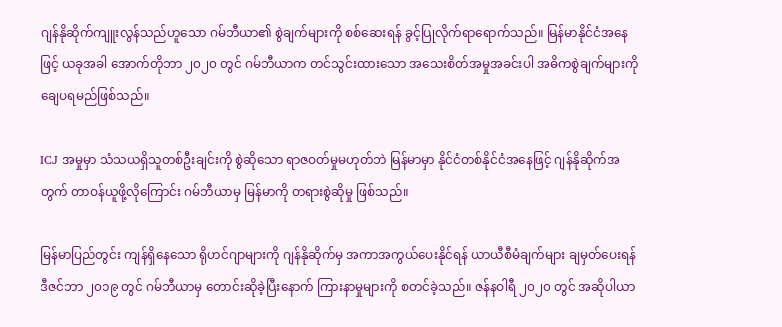ဂျန်နိုဆိုက်ကျူးလွန်သည်ဟူသော ဂမ်ဘီယာ၏ စွဲချက်များကို စစ်ဆေးရန် ခွင့်ပြုလိုက်ရာရောက်သည်။ မြန်မာနိုင်ငံအနေဖြင့် ယခုအခါ အောက်တိုဘာ ၂၀၂၀ တွင် ဂမ်ဘီယာက တင်သွင်းထားသော အသေးစိတ်အမှုအခင်းပါ အဓိကစွဲချက်များကို ချေပရမည်ဖြစ်သည်။

ICJ အမှုမှာ သံသယရှိသူတစ်ဦးချင်းကို စွဲဆိုသော ရာဇဝတ်မှုမဟုတ်ဘဲ မြန်မာမှာ နိုင်ငံတစ်နိုင်ငံအနေဖြင့် ဂျန်နိုဆိုက်အတွက် တာဝန်ယူဖို့လိုကြောင်း ဂမ်ဘီယာမှ မြန်မာကို တရားစွဲဆိုမှု ဖြစ်သည်။

မြန်မာပြည်တွင်း ကျန်ရှိနေသော ရိုဟင်ဂျာများကို ဂျန်နိုဆိုက်မှ အကာအကွယ်ပေးနိုင်ရန် ယာယီစီမံချက်များ ချမှတ်ပေးရန် ဒီဇင်ဘာ ၂၀၁၉ တွင် ဂမ်ဘီယာမှ တောင်းဆိုခဲ့ပြီးနောက် ကြားနာမှုများကို စတင်ခဲ့သည်။ ဇန်နဝါရီ ၂၀၂၀ တွင် အဆိုပါယာ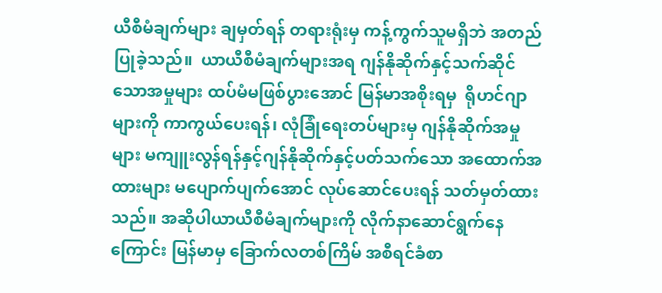ယီစီမံချက်များ ချမှတ်ရန် တရားရုံးမှ ကန့်ကွက်သူမရှိဘဲ အတည်ပြုခဲ့သည်။  ယာယီစီမံချက်များအရ ဂျန်နိုဆိုက်နှင့်သက်ဆိုင်သောအမှုများ ထပ်မံမဖြစ်ပွားအောင် မြန်မာအစိုးရမှ  ရိုဟင်ဂျာများကို ကာကွယ်ပေးရန်၊ လုံခြုံရေးတပ်များမှ ဂျန်နိုဆိုက်အမှုများ မကျူးလွန်ရန်နှင့်ဂျန်နိုဆိုက်နှင့်ပတ်သက်သော အထောက်အထားများ မပျောက်ပျက်အောင် လုပ်ဆောင်ပေးရန် သတ်မှတ်ထားသည်။ အဆိုပါယာယီစီမံချက်များကို လိုက်နာဆောင်ရွက်နေကြောင်း မြန်မာမှ ခြောက်လတစ်ကြိမ် အစီရင်ခံစာ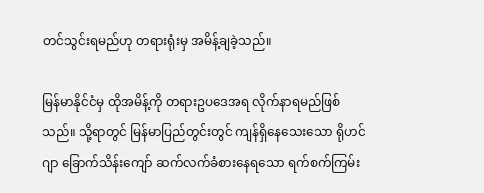တင်သွင်းရမည်ဟု တရားရုံးမှ အမိန့်ချခဲ့သည်။

မြန်မာနိုင်ငံမှ ထိုအမိန့်ကို တရားဥပဒေအရ လိုက်နာရမည်ဖြစ်သည်။ သို့ရာတွင် မြန်မာပြည်တွင်းတွင် ကျန်ရှိနေသေးသော ရိုဟင်ဂျာ ခြောက်သိန်းကျော် ဆက်လက်ခံစားနေရသော ရက်စက်ကြမ်း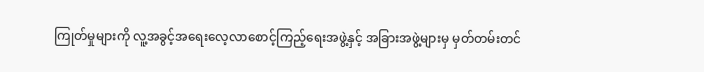ကြုတ်မှုများကို လူ့အခွင့်အရေးလေ့လာစောင့်ကြည့်ရေးအဖွဲ့နှင့် အခြားအဖွဲ့များမှ မှတ်တမ်းတင်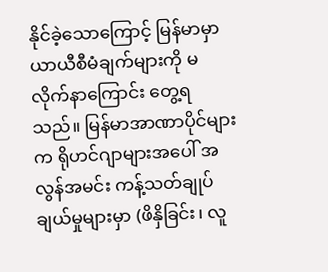နိုင်ခဲ့သောကြောင့် မြန်မာမှာ ယာယီစီမံချက်များကို မလိုက်နာကြောင်း တွေ့ရသည်။ မြန်မာအာဏာပိုင်များက ရိုဟင်ဂျာများအပေါ် အလွန်အမင်း ကန့်သတ်ချုပ်ချယ်မှုများမှာ (ဖိနှိခြင်း၊ လူ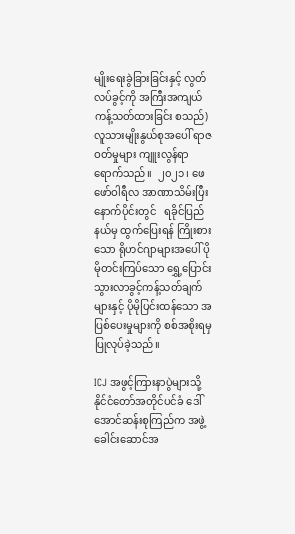မျိုးရေးခွဲခြားခြင်းနှင့် လွတ်လပ်ခွင့်ကို အကြီးအကျယ် ကန့်သတ်ထားခြင်း စသည်) လူသားမျိုးနွယ်စုအပေါ် ရာဇဝတ်မှုများ ကျူးလွန်ရာရောက်သည်။  ၂၀၂၁၊ ဖေဖော်ဝါရီလ အာဏာသိမ်းပြီးနောက်ပိုင်းတွင်   ရခိုင်ပြည်နယ်မှ ထွက်ပြေးရန် ကြိုးစားသော ရိုဟင်ဂျာများအပေါ် ပိုမိုတင်းကြပ်သော ရွှေ့ပြောင်းသွားလာခွင့်ကန့်သတ်ချက်များနှင့် ပိုမိုပြင်းထန်သော အပြစ်ပေးမှုများကို စစ်အစိုးရမှ ပြုလုပ်ခဲ့သည်။

ICJ အဖွင့်ကြားနာပွဲများသို့ နိုင်ငံတော်အတိုင်ပင်ခံ ဒေါ်အောင်ဆန်းစုကြည်က အဖွဲ့ခေါင်းဆောင်အ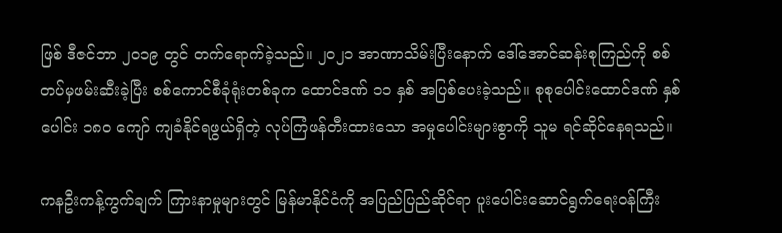ဖြစ် ဒီဇင်ဘာ ၂၀၁၉ တွင် တက်ရောက်ခဲ့သည်။ ၂၀၂၁ အာဏာသိမ်းပြီးနောက် ဒေါ်အောင်ဆန်းစုကြည်ကို စစ်တပ်မှဖမ်းဆီးခဲ့ပြီး စစ်ကောင်စီခုံရုံးတစ်ခုက ထောင်ဒဏ် ၁၁ နှစ် အပြစ်ပေးခဲ့သည်။ စုစုပေါင်းထောင်ဒဏ် နှစ်ပေါင်း ၁၈၀ ကျော် ကျခံနိုင်ရဖွယ်ရှိတဲ့ လုပ်ကြံဖန်တီးထားသော အမှုပေါင်းများစွာကို သူမ ရင်ဆိုင်နေရသည်။

ကနဦးကန့်ကွက်ချက် ကြားနာမှုများတွင် မြန်မာနိုင်ငံကို အပြည်ပြည်ဆိုင်ရာ ပူးပေါင်းဆောင်ရွက်ရေးဝန်ကြီး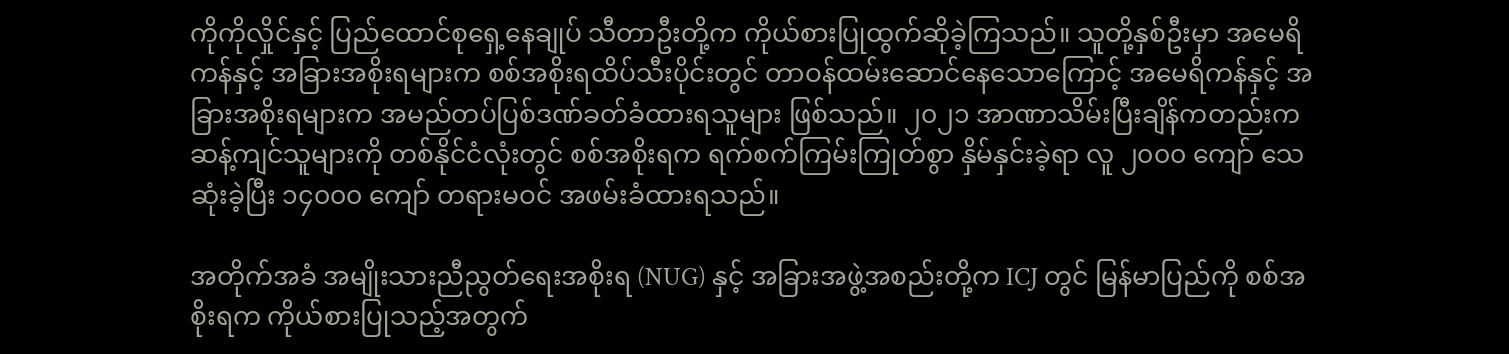ကိုကိုလှိုင်နှင့် ပြည်ထောင်စုရှေ့နေချုပ် သီတာဦးတို့က ကိုယ်စားပြုထွက်ဆိုခဲ့ကြသည်။ သူတို့နှစ်ဦးမှာ အမေရိကန်နှင့် အခြားအစိုးရများက စစ်အစိုးရထိပ်သီးပိုင်းတွင် တာဝန်ထမ်းဆောင်နေသောကြောင့် အမေရိကန်နှင့် အခြားအစိုးရများက အမည်တပ်ပြစ်ဒဏ်ခတ်ခံထားရသူများ ဖြစ်သည်။ ၂၀၂၁ အာဏာသိမ်းပြီးချိန်ကတည်းက ဆန့်ကျင်သူများကို တစ်နိုင်ငံလုံးတွင် စစ်အစိုးရက ရက်စက်ကြမ်းကြုတ်စွာ နှိမ်နှင်းခဲ့ရာ လူ ၂၀၀၀ ကျော် သေဆုံးခဲ့ပြီး ၁၄၀၀၀ ကျော် တရားမဝင် အဖမ်းခံထားရသည်။

အတိုက်အခံ အမျိုးသားညီညွတ်ရေးအစိုးရ (NUG) နှင့် အခြားအဖွဲ့အစည်းတို့က ICJ တွင် မြန်မာပြည်ကို စစ်အစိုးရက ကိုယ်စားပြုသည့်အတွက်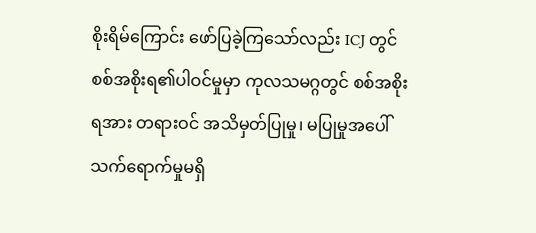စိုးရိမ်ကြောင်း ဖော်ပြခဲ့ကြသော်လည်း ICJ တွင် စစ်အစိုးရ၏ပါဝင်မှုမှာ ကုလသမဂ္ဂတွင် စစ်အစိုးရအား တရားဝင် အသိမှတ်ပြုမှု၊ မပြုမှုအပေါ် သက်ရောက်မှုမရှိ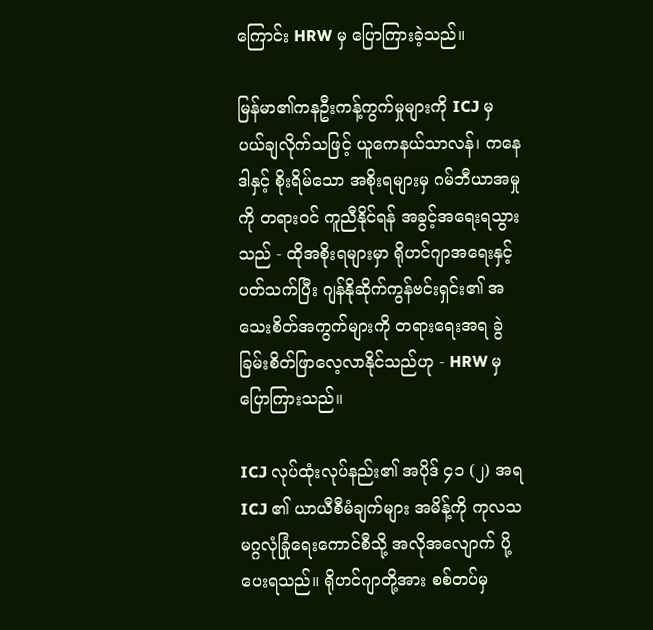ကြောင်း HRW မှ ပြောကြားခဲ့သည်။

မြန်မာ၏ကနဦးကန့်ကွက်မှုများကို ICJ မှ ပယ်ချလိုက်သဖြင့် ယူကေနယ်သာလန်၊ ကနေဒါနှင့် စိုးရိမ်သော အစိုးရများမှ ဂမ်ဘီယာအမှုကို တရားဝင် ကူညီနိုင်ရန် အခွင့်အရေးရသွားသည် - ထိုအစိုးရများမှာ ရိုဟင်ဂျာအရေးနှင့် ပတ်သက်ပြီး ဂျန်နိုဆိုက်ကွန်ဗင်းရှင်း၏ အသေးစိတ်အကွက်များကို တရားရေးအရ ခွဲခြမ်းစိတ်ဖြာလေ့လာနိုင်သည်ဟု - HRW မှ ပြောကြားသည်။

ICJ လုပ်ထုံးလုပ်နည်း၏ အပိုဒ် ၄၁ (၂) အရ ICJ ၏ ယာယီစီမံချက်များ အမိန့်ကို ကုလသမဂ္ဂလုံခြုံရေးကောင်စီသို့ အလိုအလျောက် ပို့ပေးရသည်။ ရိုဟင်ဂျာတို့အား စစ်တပ်မှ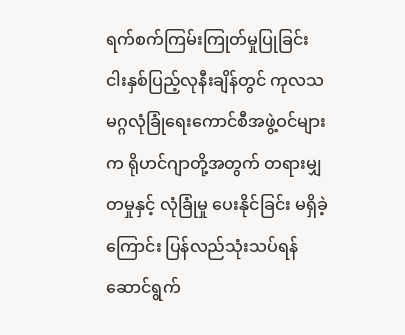ရက်စက်ကြမ်းကြုတ်မှုပြုခြင်း ငါးနှစ်ပြည့်လုနီးချိန်တွင် ကုလသမဂ္ဂလုံခြုံရေးကောင်စီအဖွဲ့ဝင်များက ရိုဟင်ဂျာတို့အတွက် တရားမျှတမှုနှင့် လုံခြုံမှု ပေးနိုင်ခြင်း မရှိခဲ့ကြောင်း ပြန်လည်သုံးသပ်ရန် ဆောင်ရွက်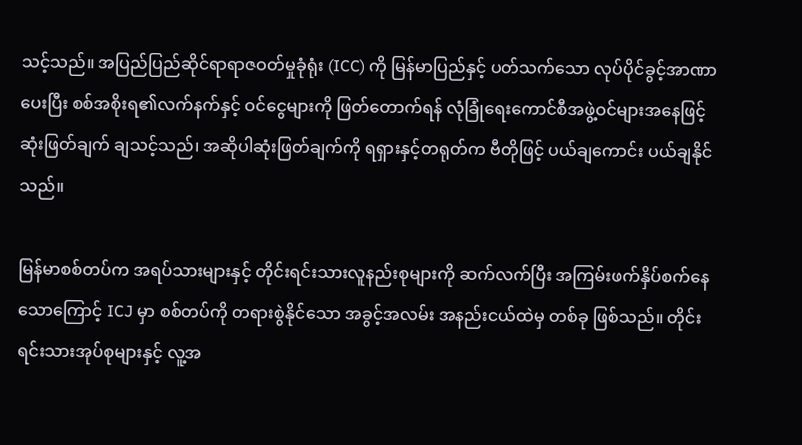သင့်သည်။ အပြည်ပြည်ဆိုင်ရာရာဇဝတ်မှုခုံရုံး (ICC) ကို မြန်မာပြည်နှင့် ပတ်သက်သော လုပ်ပိုင်ခွင့်အာဏာ ပေးပြီး စစ်အစိုးရ၏လက်နက်နှင့် ဝင်ငွေများကို ဖြတ်တောက်ရန် လုံခြုံရေးကောင်စီအဖွဲ့ဝင်များအနေဖြင့် ဆုံးဖြတ်ချက် ချသင့်သည်၊ အဆိုပါဆုံးဖြတ်ချက်ကို ရရှားနှင့်တရုတ်က ဗီတိုဖြင့် ပယ်ချကောင်း ပယ်ချနိုင်သည်။

မြန်မာစစ်တပ်က အရပ်သားများနှင့် တိုင်းရင်းသားလူနည်းစုများကို ဆက်လက်ပြီး အကြမ်းဖက်နှိပ်စက်နေသောကြောင့် ICJ မှာ စစ်တပ်ကို တရားစွဲနိုင်သော အခွင့်အလမ်း အနည်းငယ်ထဲမှ တစ်ခု ဖြစ်သည်။ တိုင်းရင်းသားအုပ်စုများနှင့် လူ့အ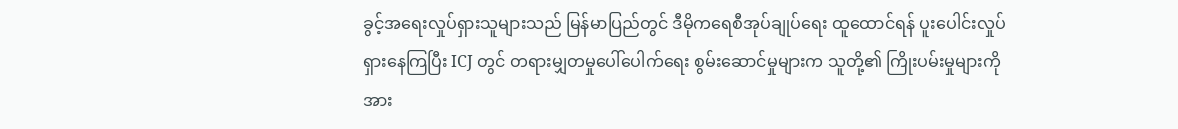ခွင့်အရေးလှုပ်ရှားသူများသည် မြန်မာပြည်တွင် ဒီမိုကရေစီအုပ်ချုပ်ရေး ထူထောင်ရန် ပူးပေါင်းလှုပ်ရှားနေကြပြီး ICJ တွင် တရားမျှတမှုပေါ်ပေါက်ရေး စွမ်းဆောင်မှုများက သူတို့၏ ကြိုးပမ်းမှုများကို အား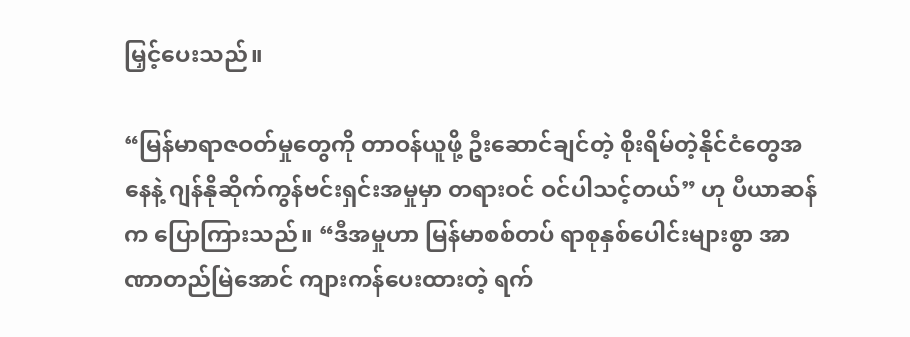မြှင့်ပေးသည်။

“မြန်မာရာဇဝတ်မှုတွေကို တာဝန်ယူဖို့ ဦးဆောင်ချင်တဲ့ စိုးရိမ်တဲ့နိုင်ငံတွေအနေနဲ့ ဂျန်နိုဆိုက်ကွန်ဗင်းရှင်းအမှုမှာ တရားဝင် ဝင်ပါသင့်တယ်” ဟု ပီယာဆန်က ပြောကြားသည်။ “ဒီအမှုဟာ မြန်မာစစ်တပ် ရာစုနှစ်ပေါင်းများစွာ အာဏာတည်မြဲအောင် ကျားကန်ပေးထားတဲ့ ရက်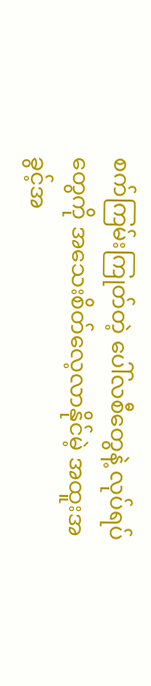စက်ကြမ်းကြုတ်တဲ့ ပေါ်လစီတွေနဲ့ လုပ်ရပ်တွေကို အသေးစိတ်လေ့လာနိုင်မဲ့ အထူးအခွင့်အ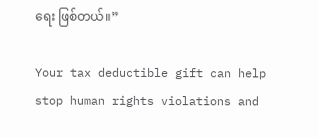ရေး ဖြစ်တယ်။”

Your tax deductible gift can help stop human rights violations and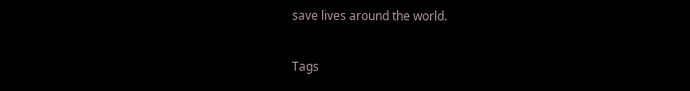save lives around the world.

Tags